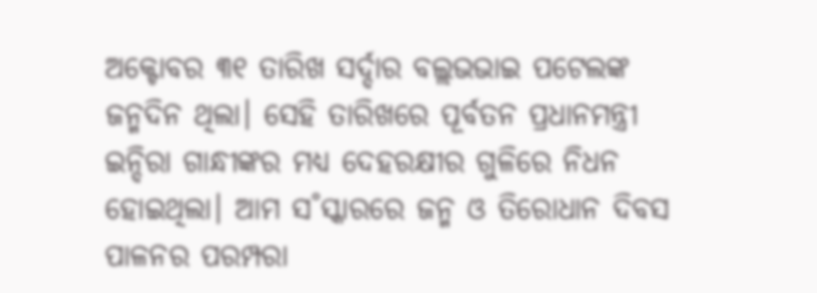ଅକ୍ଟୋବର ୩୧ ତାରିଖ ସର୍ଦ୍ଦାର ବଲ୍ଲଭଭାଇ ପଟେଲଙ୍କ ଜନ୍ମଦିନ ଥିଲା। ସେହି ତାରିଖରେ ପୂର୍ବତନ ପ୍ରଧାନମନ୍ତ୍ରୀ ଇନ୍ଦିରା ଗାନ୍ଧୀଙ୍କର ମଧ୍ୟ ଦେହରକ୍ଷୀର ଗୁଳିରେ ନିଧନ ହୋଇଥିଲା। ଆମ ସ˚ସ୍କାରରେ ଜନ୍ମ ଓ ତିରୋଧାନ ଦିବସ ପାଳନର ପରମ୍ପରା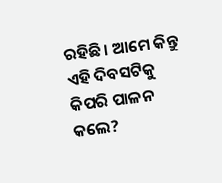ରହିଛି। ଆମେ କିନ୍ତୁ ଏହି ଦିବସଟିକୁ କିପରି ପାଳନ କଲେ?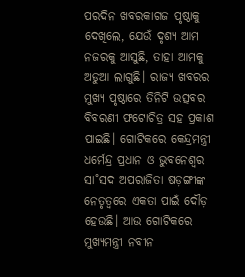ପରଦିନ ଖବରକାଗଜ ପୃଷ୍ଠାକୁ ଦେଖିଲେ, ଯେଉଁ ଦୃଶ୍ୟ ଆମ ନଜରକୁ ଆସୁଛି, ତାହା ଆମକୁ ଅଡୁଆ ଲାଗୁଛି। ରାଜ୍ୟ ଖବରର ମୁଖ୍ୟ ପୃଷ୍ଠାରେ ତିନିଟି ଉତ୍ସବର ବିବରଣୀ ଫଟୋଚିତ୍ର ସହ ପ୍ରକାଶ ପାଇଛି। ଗୋଟିକରେ କେନ୍ଦ୍ରମନ୍ତ୍ରୀ ଧର୍ମେନ୍ଦ୍ର ପ୍ରଧାନ ଓ ଭୁବନେଶ୍ବର ସା˚ସଦ ଅପରାଜିତା ଷଡ଼ଙ୍ଗୀଙ୍କ ନେତୃତ୍ବରେ ଏକତା ପାଇଁ ଦୌଡ଼ ହେଉଛି। ଆଉ ଗୋଟିକରେ ମୁଖ୍ୟମନ୍ତ୍ରୀ ନବୀନ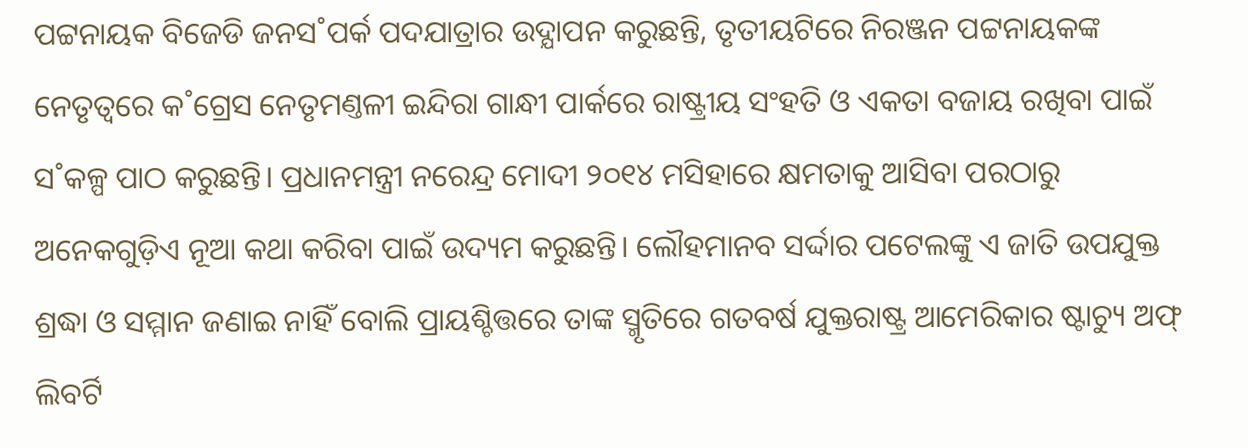ପଟ୍ଟନାୟକ ବିଜେଡି ଜନସ˚ପର୍କ ପଦଯାତ୍ରାର ଉଦ୍ଯାପନ କରୁଛନ୍ତି, ତୃତୀୟଟିରେ ନିରଞ୍ଜନ ପଟ୍ଟନାୟକଙ୍କ ନେତୃତ୍ବରେ କ˚ଗ୍ରେସ ନେତୃମଣ୍ତଳୀ ଇନ୍ଦିରା ଗାନ୍ଧୀ ପାର୍କରେ ରାଷ୍ଟ୍ରୀୟ ସଂହତି ଓ ଏକତା ବଜାୟ ରଖିବା ପାଇଁ ସ˚କଳ୍ପ ପାଠ କରୁଛନ୍ତି। ପ୍ରଧାନମନ୍ତ୍ରୀ ନରେନ୍ଦ୍ର ମୋଦୀ ୨୦୧୪ ମସିହାରେ କ୍ଷମତାକୁ ଆସିବା ପରଠାରୁ ଅନେକଗୁଡ଼ିଏ ନୂଆ କଥା କରିବା ପାଇଁ ଉଦ୍ୟମ କରୁଛନ୍ତି। ଲୌହମାନବ ସର୍ଦ୍ଦାର ପଟେଲଙ୍କୁ ଏ ଜାତି ଉପଯୁକ୍ତ ଶ୍ରଦ୍ଧା ଓ ସମ୍ମାନ ଜଣାଇ ନାହିଁ ବୋଲି ପ୍ରାୟଶ୍ଚିତ୍ତରେ ତାଙ୍କ ସ୍ମୃତିରେ ଗତବର୍ଷ ଯୁକ୍ତରାଷ୍ଟ୍ର ଆମେରିକାର ଷ୍ଟାଚ୍ୟୁ ଅଫ୍ ଲିବର୍ଟି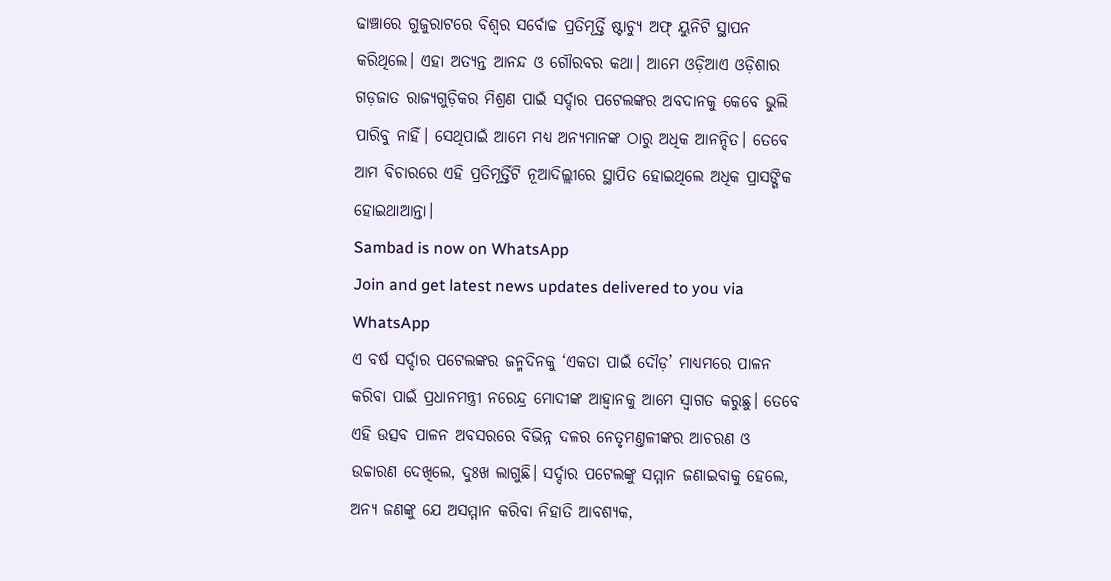ଢାଞ୍ଚାରେ ଗୁଜୁରାଟରେ ବିଶ୍ବର ସର୍ବୋଚ୍ଚ ପ୍ରତିମୂର୍ତ୍ତି ଷ୍ଟାଚ୍ୟୁ ଅଫ୍ ୟୁନିଟି ସ୍ଥାପନ କରିଥିଲେ। ଏହା ଅତ୍ୟନ୍ତ ଆନନ୍ଦ ଓ ଗୌରବର କଥା। ଆମେ ଓଡ଼ିଆଏ ଓଡ଼ିଶାର ଗଡ଼ଜାତ ରାଜ୍ୟଗୁଡ଼ିକର ମିଶ୍ରଣ ପାଇଁ ସର୍ଦ୍ଦାର ପଟେଲଙ୍କର ଅବଦାନକୁ କେବେ ଭୁଲି ପାରିବୁ ନାହିଁ। ସେଥିପାଇଁ ଆମେ ମଧ୍ୟ ଅନ୍ୟମାନଙ୍କ ଠାରୁ ଅଧିକ ଆନନ୍ଦିତ। ତେବେ ଆମ ବିଚାରରେ ଏହି ପ୍ରତିମୂର୍ତ୍ତିଟି ନୂଆଦିଲ୍ଲୀରେ ସ୍ଥାପିତ ହୋଇଥିଲେ ଅଧିକ ପ୍ରାସଙ୍ଗିକ ହୋଇଥାଆନ୍ତା।
Sambad is now on WhatsApp
Join and get latest news updates delivered to you via WhatsApp
ଏ ବର୍ଷ ସର୍ଦ୍ଦାର ପଟେଲଙ୍କର ଜନ୍ମଦିନକୁ ‘ଏକତା ପାଇଁ ଦୌଡ଼’ ମାଧ୍ୟମରେ ପାଳନ କରିବା ପାଇଁ ପ୍ରଧାନମନ୍ତ୍ରୀ ନରେନ୍ଦ୍ର ମୋଦୀଙ୍କ ଆହ୍ବାନକୁ ଆମେ ସ୍ବାଗତ କରୁଛୁ। ତେବେ ଏହି ଉତ୍ସବ ପାଳନ ଅବସରରେ ବିଭିନ୍ନ ଦଳର ନେତୃମଣ୍ତଳୀଙ୍କର ଆଚରଣ ଓ ଉଚ୍ଚାରଣ ଦେଖିଲେ, ଦୁଃଖ ଲାଗୁଛି। ସର୍ଦ୍ଦାର ପଟେଲଙ୍କୁ ସମ୍ମାନ ଜଣାଇବାକୁ ହେଲେ, ଅନ୍ୟ ଜଣଙ୍କୁ ଯେ ଅସମ୍ମାନ କରିବା ନିହାତି ଆବଶ୍ୟକ,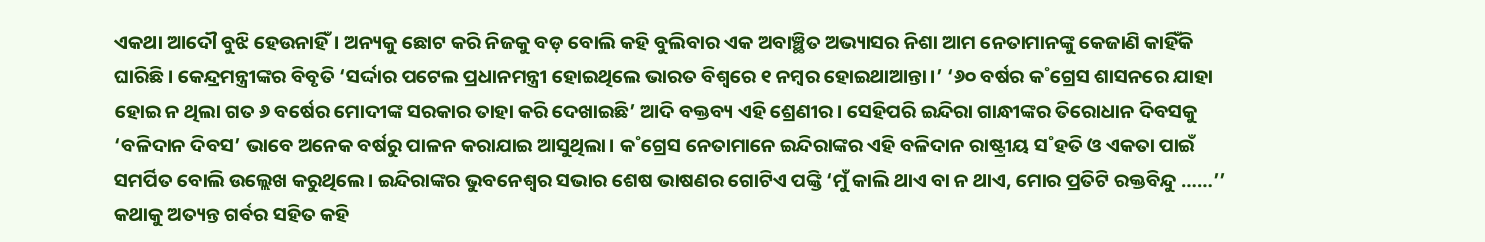ଏକଥା ଆଦୌ ବୁଝି ହେଉନାହିଁ। ଅନ୍ୟକୁ ଛୋଟ କରି ନିଜକୁ ବଡ଼ ବୋଲି କହି ବୁଲିବାର ଏକ ଅବାଞ୍ଛିତ ଅଭ୍ୟାସର ନିଶା ଆମ ନେତାମାନଙ୍କୁ କେଜାଣି କାହିଁକି ଘାରିଛି। କେନ୍ଦ୍ରମନ୍ତ୍ରୀଙ୍କର ବିବୃତି ‘ସର୍ଦ୍ଦାର ପଟେଲ ପ୍ରଧାନମନ୍ତ୍ରୀ ହୋଇଥିଲେ ଭାରତ ବିଶ୍ବରେ ୧ ନମ୍ବର ହୋଇଥାଆନ୍ତା।’ ‘୬୦ ବର୍ଷର କ˚ଗ୍ରେସ ଶାସନରେ ଯାହା ହୋଇ ନ ଥିଲା ଗତ ୬ ବର୍ଷେର ମୋଦୀଙ୍କ ସରକାର ତାହା କରି ଦେଖାଇଛି’ ଆଦି ବକ୍ତବ୍ୟ ଏହି ଶ୍ରେଣୀର। ସେହିପରି ଇନ୍ଦିରା ଗାନ୍ଧୀଙ୍କର ତିରୋଧାନ ଦିବସକୁ ‘ବଳିଦାନ ଦିବସ’ ଭାବେ ଅନେକ ବର୍ଷରୁ ପାଳନ କରାଯାଇ ଆସୁଥିଲା। କ˚ଗ୍ରେସ ନେତାମାନେ ଇନ୍ଦିରାଙ୍କର ଏହି ବଳିଦାନ ରାଷ୍ଟ୍ରୀୟ ସ˚ହତି ଓ ଏକତା ପାଇଁ ସମର୍ପିତ ବୋଲି ଉଲ୍ଲେଖ କରୁଥିଲେ। ଇନ୍ଦିରାଙ୍କର ଭୁବନେଶ୍ବର ସଭାର ଶେଷ ଭାଷଣର ଗୋଟିଏ ପଙ୍କ୍ତି ‘ମୁଁ କାଲି ଥାଏ ବା ନ ଥାଏ, ମୋର ପ୍ରତିଟି ରକ୍ତବିନ୍ଦୁ ……’’ କଥାକୁ ଅତ୍ୟନ୍ତ ଗର୍ବର ସହିତ କହି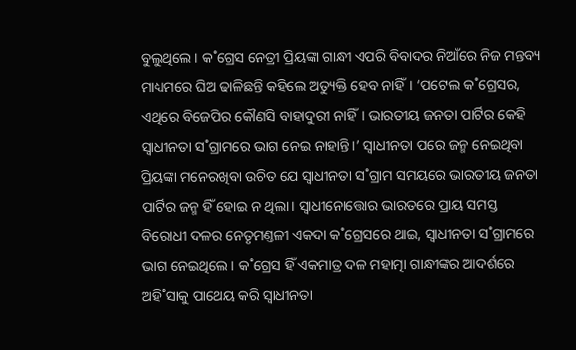ବୁଲୁଥିଲେ। କ˚ଗ୍ରେସ ନେତ୍ରୀ ପ୍ରିୟଙ୍କା ଗାନ୍ଧୀ ଏପରି ବିବାଦର ନିଆଁରେ ନିଜ ମନ୍ତବ୍ୟ ମାଧ୍ୟମରେ ଘିଅ ଢାଳିଛନ୍ତି କହିଲେ ଅତ୍ୟୁକ୍ତି ହେବ ନାହିଁ। ‘ପଟେଲ କ˚ଗ୍ରେସର, ଏଥିରେ ବିଜେପିର କୌଣସି ବାହାଦୁରୀ ନାହିଁ। ଭାରତୀୟ ଜନତା ପାର୍ଟିର କେହି ସ୍ବାଧୀନତା ସ˚ଗ୍ରାମରେ ଭାଗ ନେଇ ନାହାନ୍ତି।’ ସ୍ବାଧୀନତା ପରେ ଜନ୍ମ ନେଇଥିବା ପ୍ରିୟଙ୍କା ମନେରଖିବା ଉଚିତ ଯେ ସ୍ବାଧୀନତା ସ˚ଗ୍ରାମ ସମୟରେ ଭାରତୀୟ ଜନତା ପାର୍ଟିର ଜନ୍ମ ହିଁ ହୋଇ ନ ଥିଲା। ସ୍ବାଧୀନୋତ୍ତୋର ଭାରତରେ ପ୍ରାୟ ସମସ୍ତ ବିରୋଧୀ ଦଳର ନେତୃମଣ୍ତଳୀ ଏକଦା କ˚ଗ୍ରେସରେ ଥାଇ, ସ୍ବାଧୀନତା ସ˚ଗ୍ରାମରେ ଭାଗ ନେଇଥିଲେ। କ˚ଗ୍ରେସ ହିଁ ଏକମାତ୍ର ଦଳ ମହାତ୍ମା ଗାନ୍ଧୀଙ୍କର ଆଦର୍ଶରେ ଅହି˚ସାକୁ ପାଥେୟ କରି ସ୍ବାଧୀନତା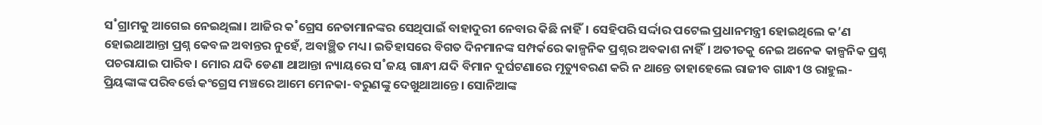ସ˚ଗ୍ରାମକୁ ଆଗେଇ ନେଇଥିଲା। ଆଜିର କ˚ଗ୍ରେସ ନେତାମାନଙ୍କର ସେଥିପାଇଁ ବାହାଦୁରୀ ନେବାର କିଛି ନାହିଁ। ସେହିପରି ସର୍ଦ୍ଦାର ପଟେଲ ପ୍ରଧାନମନ୍ତ୍ରୀ ହୋଇଥିଲେ କ’ଣ ହୋଇଥାଆନ୍ତା ପ୍ରଶ୍ନ କେବଳ ଅବାନ୍ତର ନୁହେଁ, ଅବାଞ୍ଛିତ ମଧ୍ୟ। ଇତିହାସରେ ବିଗତ ଦିନମାନଙ୍କ ସମ୍ପର୍କରେ କାଳ୍ପନିକ ପ୍ରଶ୍ନର ଅବକାଶ ନାହିଁ। ଅତୀତକୁ ନେଇ ଅନେକ କାଳ୍ପନିକ ପ୍ରଶ୍ନ ପଚରାଯାଇ ପାରିବ। ମୋର ଯଦି ଡେଣା ଥାଆନ୍ତା ନ୍ୟାୟରେ ସ˚ଜୟ ଗାନ୍ଧୀ ଯଦି ବିମାନ ଦୁର୍ଘଟଣାରେ ମୃତ୍ୟୁବରଣ କରି ନ ଥାନ୍ତେ ତାହାହେଲେ ରାଜୀବ ଗାନ୍ଧୀ ଓ ରାହୁଲ-ପ୍ରିୟଙ୍କାଙ୍କ ପରିବର୍ତ୍ତେ କଂଗ୍ରେସ ମଞ୍ଚରେ ଆମେ ମେନକା-ବରୁଣଙ୍କୁ ଦେଖୁଥାଆନ୍ତେ। ସୋନିଆଙ୍କ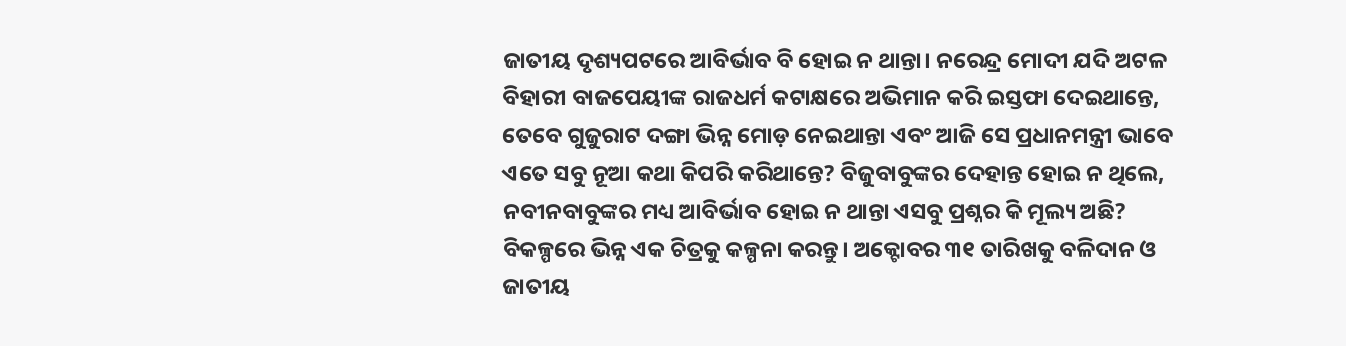ଜାତୀୟ ଦୃଶ୍ୟପଟରେ ଆବିର୍ଭାବ ବି ହୋଇ ନ ଥାନ୍ତା। ନରେନ୍ଦ୍ର ମୋଦୀ ଯଦି ଅଟଳ ବିହାରୀ ବାଜପେୟୀଙ୍କ ରାଜଧର୍ମ କଟାକ୍ଷରେ ଅଭିମାନ କରି ଇସ୍ତଫା ଦେଇଥାନ୍ତେ, ତେବେ ଗୁଜୁରାଟ ଦଙ୍ଗା ଭିନ୍ନ ମୋଡ଼ ନେଇଥାନ୍ତା ଏବଂ ଆଜି ସେ ପ୍ରଧାନମନ୍ତ୍ରୀ ଭାବେ ଏତେ ସବୁ ନୂଆ କଥା କିପରି କରିଥାନ୍ତେ? ବିଜୁବାବୁଙ୍କର ଦେହାନ୍ତ ହୋଇ ନ ଥିଲେ, ନବୀନବାବୁଙ୍କର ମଧ୍ୟ ଆବିର୍ଭାବ ହୋଇ ନ ଥାନ୍ତା ଏସବୁ ପ୍ରଶ୍ନର କି ମୂଲ୍ୟ ଅଛି?
ବିକଳ୍ପରେ ଭିନ୍ନ ଏକ ଚିତ୍ରକୁ କଳ୍ପନା କରନ୍ତୁ। ଅକ୍ଟୋବର ୩୧ ତାରିଖକୁ ବଳିଦାନ ଓ ଜାତୀୟ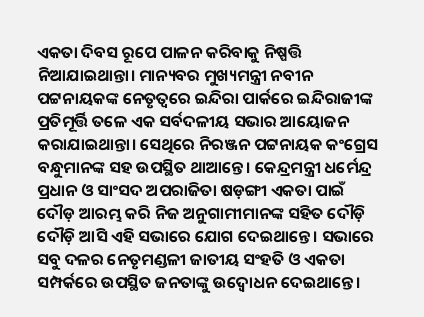ଏକତା ଦିବସ ରୂପେ ପାଳନ କରିବାକୁ ନିଷ୍ପତ୍ତି ନିଆଯାଇଥାନ୍ତା। ମାନ୍ୟବର ମୁଖ୍ୟମନ୍ତ୍ରୀ ନବୀନ ପଟ୍ଟନାୟକଙ୍କ ନେତୃତ୍ବରେ ଇନ୍ଦିରା ପାର୍କରେ ଇନ୍ଦିରାଜୀଙ୍କ ପ୍ରତିମୂର୍ତ୍ତି ତଳେ ଏକ ସର୍ବଦଳୀୟ ସଭାର ଆୟୋଜନ କରାଯାଇଥାନ୍ତା। ସେଥିରେ ନିରଞ୍ଜନ ପଟ୍ଟନାୟକ କଂଗ୍ରେସ ବନ୍ଧୁମାନଙ୍କ ସହ ଉପସ୍ଥିତ ଥାଆନ୍ତେ। କେନ୍ଦ୍ରମନ୍ତ୍ରୀ ଧର୍ମେନ୍ଦ୍ର ପ୍ରଧାନ ଓ ସାଂସଦ ଅପରାଜିତା ଷଡ଼ଙ୍ଗୀ ଏକତା ପାଇଁ ଦୌଡ଼ ଆରମ୍ଭ କରି ନିଜ ଅନୁଗାମୀମାନଙ୍କ ସହିତ ଦୌଡ଼ି ଦୌଡ଼ି ଆସି ଏହି ସଭାରେ ଯୋଗ ଦେଇଥାନ୍ତେ। ସଭାରେ ସବୁ ଦଳର ନେତୃମଣ୍ଡଳୀ ଜାତୀୟ ସଂହତି ଓ ଏକତା ସମ୍ପର୍କରେ ଉପସ୍ଥିତ ଜନତାଙ୍କୁ ଉଦ୍ବୋଧନ ଦେଇଥାନ୍ତେ।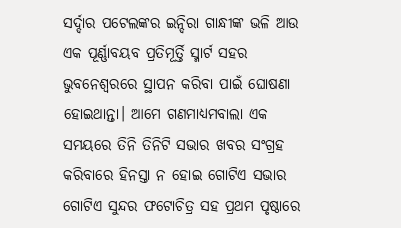ସର୍ଦ୍ଦାର ପଟେଲଙ୍କର ଇନ୍ଦିରା ଗାନ୍ଧୀଙ୍କ ଭଳି ଆଉ ଏକ ପୂର୍ଣ୍ଣାବୟବ ପ୍ରତିମୂର୍ତ୍ତି ସ୍ମାର୍ଟ ସହର ଭୁବନେଶ୍ବରରେ ସ୍ଥାପନ କରିବା ପାଇଁ ଘୋଷଣା ହୋଇଥାନ୍ତା। ଆମେ ଗଣମାଧ୍ୟମବାଲା ଏକ ସମୟରେ ତିନି ତିନିଟି ସଭାର ଖବର ସଂଗ୍ରହ କରିବାରେ ହିନସ୍ତା ନ ହୋଇ ଗୋଟିଏ ସଭାର ଗୋଟିଏ ସୁନ୍ଦର ଫଟୋଚିତ୍ର ସହ ପ୍ରଥମ ପୃଷ୍ଠାରେ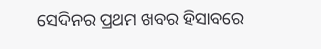ସେଦିନର ପ୍ରଥମ ଖବର ହିସାବରେ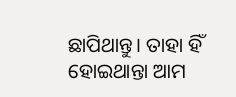ଛାପିଥାନ୍ତୁ। ତାହା ହିଁ ହୋଇଥାନ୍ତା ଆମ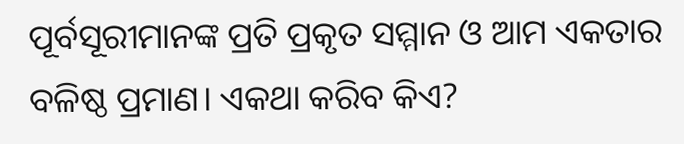ପୂର୍ବସୂରୀମାନଙ୍କ ପ୍ରତି ପ୍ରକୃତ ସମ୍ମାନ ଓ ଆମ ଏକତାର ବଳିଷ୍ଠ ପ୍ରମାଣ। ଏକଥା କରିବ କିଏ?